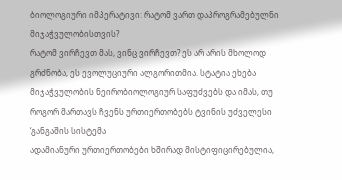ბიოლოგიური იმპერატივი: რატომ ვართ დაპროგრამებულნი მიჯაჭვულობისთვის?
რატომ ვირჩევთ მას, ვინც ვირჩევთ? ეს არ არის მხოლოდ გრძნობა, ეს ევოლუციური ალგორითმია. სტატია ეხება მიჯაჭვულობის ნეირობიოლოგიურ საფუძვებს და იმას, თუ როგორ მართავს ჩვენს ურთიერთობებს ტვინის უძველესი ‘განგაშის სისტემა
ადამიანური ურთიერთობები ხშირად მისტიფიცირებულია,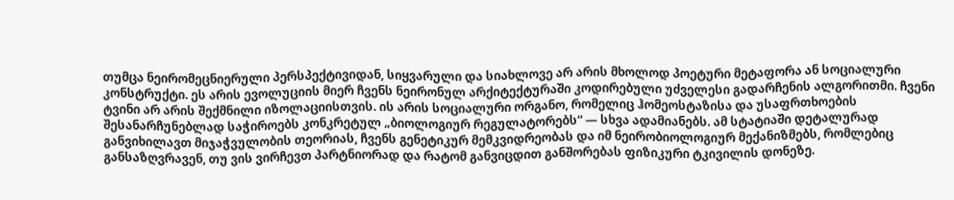თუმცა ნეირომეცნიერული პერსპექტივიდან, სიყვარული და სიახლოვე არ არის მხოლოდ პოეტური მეტაფორა ან სოციალური კონსტრუქტი. ეს არის ევოლუციის მიერ ჩვენს ნეირონულ არქიტექტურაში კოდირებული უძველესი გადარჩენის ალგორითმი. ჩვენი ტვინი არ არის შექმნილი იზოლაციისთვის. ის არის სოციალური ორგანო, რომელიც ჰომეოსტაზისა და უსაფრთხოების შესანარჩუნებლად საჭიროებს კონკრეტულ „ბიოლოგიურ რეგულატორებს“ — სხვა ადამიანებს. ამ სტატიაში დეტალურად განვიხილავთ მიჯაჭვულობის თეორიას, ჩვენს გენეტიკურ მემკვიდრეობას და იმ ნეირობიოლოგიურ მექანიზმებს, რომლებიც განსაზღვრავენ, თუ ვის ვირჩევთ პარტნიორად და რატომ განვიცდით განშორებას ფიზიკური ტკივილის დონეზე.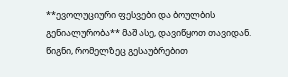**ევოლუციური ფესვები და ბოულბის გენიალურობა** მაშ ასე, დავიწყოთ თავიდან. წიგნი, რომელზეც გესაუბრებით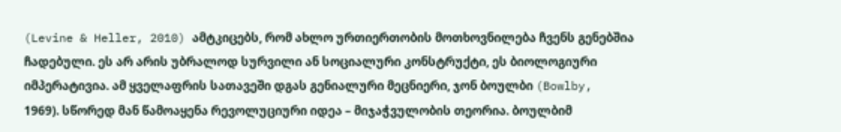(Levine & Heller, 2010) ამტკიცებს, რომ ახლო ურთიერთობის მოთხოვნილება ჩვენს გენებშია ჩადებული. ეს არ არის უბრალოდ სურვილი ან სოციალური კონსტრუქტი, ეს ბიოლოგიური იმპერატივია. ამ ყველაფრის სათავეში დგას გენიალური მეცნიერი, ჯონ ბოულბი (Bowlby, 1969). სწორედ მან წამოაყენა რევოლუციური იდეა – მიჯაჭვულობის თეორია. ბოულბიმ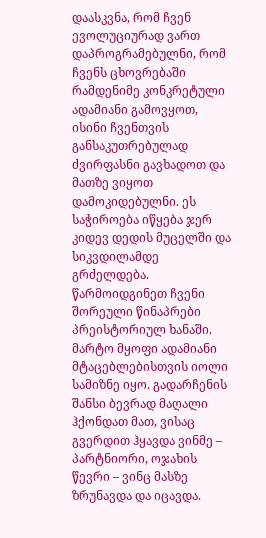დაასკვნა, რომ ჩვენ ევოლუციურად ვართ დაპროგრამებულნი, რომ ჩვენს ცხოვრებაში რამდენიმე კონკრეტული ადამიანი გამოვყოთ, ისინი ჩვენთვის განსაკუთრებულად ძვირფასნი გავხადოთ და მათზე ვიყოთ დამოკიდებულნი. ეს საჭიროება იწყება ჯერ კიდევ დედის მუცელში და სიკვდილამდე გრძელდება. წარმოიდგინეთ ჩვენი შორეული წინაპრები პრეისტორიულ ხანაში. მარტო მყოფი ადამიანი მტაცებლებისთვის იოლი სამიზნე იყო. გადარჩენის შანსი ბევრად მაღალი ჰქონდათ მათ, ვისაც გვერდით ჰყავდა ვინმე – პარტნიორი, ოჯახის წევრი – ვინც მასზე ზრუნავდა და იცავდა.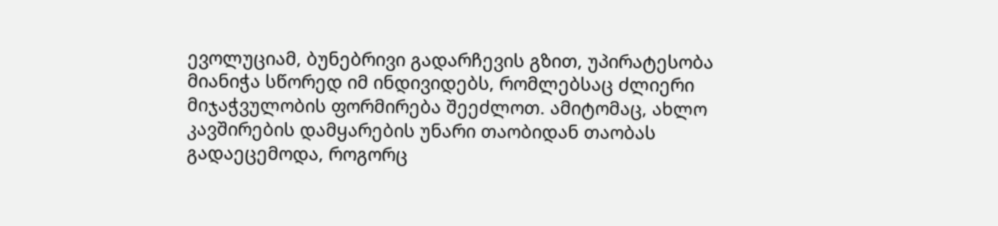ევოლუციამ, ბუნებრივი გადარჩევის გზით, უპირატესობა მიანიჭა სწორედ იმ ინდივიდებს, რომლებსაც ძლიერი მიჯაჭვულობის ფორმირება შეეძლოთ. ამიტომაც, ახლო კავშირების დამყარების უნარი თაობიდან თაობას გადაეცემოდა, როგორც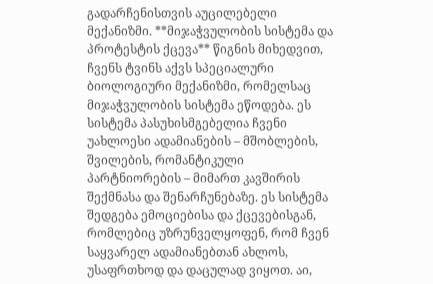გადარჩენისთვის აუცილებელი მექანიზმი. **მიჯაჭვულობის სისტემა და პროტესტის ქცევა** წიგნის მიხედვით, ჩვენს ტვინს აქვს სპეციალური ბიოლოგიური მექანიზმი, რომელსაც მიჯაჭვულობის სისტემა ეწოდება. ეს სისტემა პასუხისმგებელია ჩვენი უახლოესი ადამიანების – მშობლების, შვილების, რომანტიკული პარტნიორების – მიმართ კავშირის შექმნასა და შენარჩუნებაზე. ეს სისტემა შედგება ემოციებისა და ქცევებისგან, რომლებიც უზრუნველყოფენ, რომ ჩვენ საყვარელ ადამიანებთან ახლოს, უსაფრთხოდ და დაცულად ვიყოთ. აი,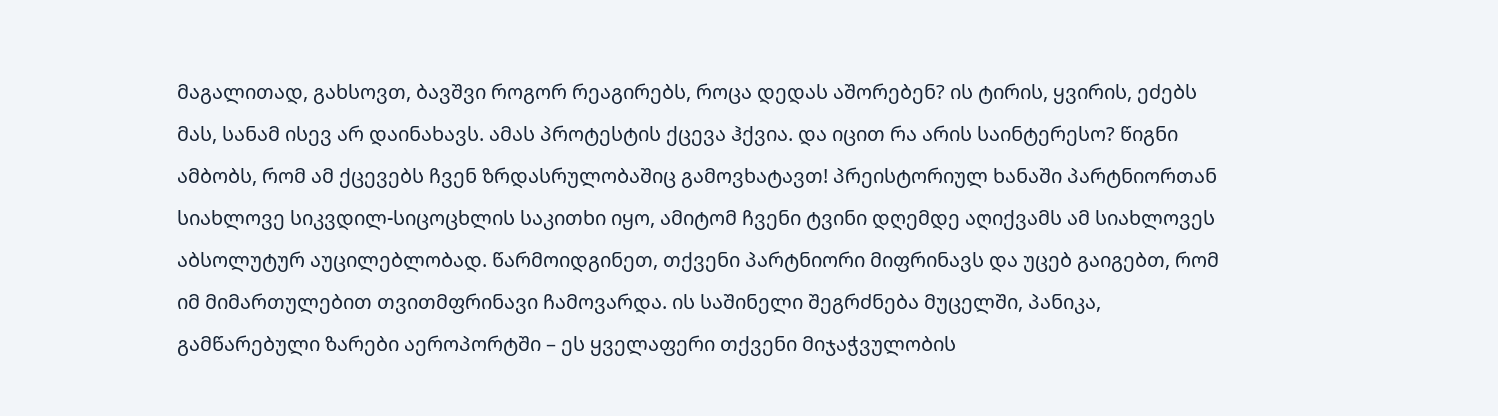მაგალითად, გახსოვთ, ბავშვი როგორ რეაგირებს, როცა დედას აშორებენ? ის ტირის, ყვირის, ეძებს მას, სანამ ისევ არ დაინახავს. ამას პროტესტის ქცევა ჰქვია. და იცით რა არის საინტერესო? წიგნი ამბობს, რომ ამ ქცევებს ჩვენ ზრდასრულობაშიც გამოვხატავთ! პრეისტორიულ ხანაში პარტნიორთან სიახლოვე სიკვდილ-სიცოცხლის საკითხი იყო, ამიტომ ჩვენი ტვინი დღემდე აღიქვამს ამ სიახლოვეს აბსოლუტურ აუცილებლობად. წარმოიდგინეთ, თქვენი პარტნიორი მიფრინავს და უცებ გაიგებთ, რომ იმ მიმართულებით თვითმფრინავი ჩამოვარდა. ის საშინელი შეგრძნება მუცელში, პანიკა, გამწარებული ზარები აეროპორტში – ეს ყველაფერი თქვენი მიჯაჭვულობის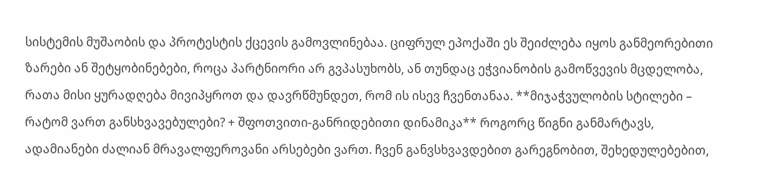სისტემის მუშაობის და პროტესტის ქცევის გამოვლინებაა. ციფრულ ეპოქაში ეს შეიძლება იყოს განმეორებითი ზარები ან შეტყობინებები, როცა პარტნიორი არ გვპასუხობს, ან თუნდაც ეჭვიანობის გამოწვევის მცდელობა, რათა მისი ყურადღება მივიპყროთ და დავრწმუნდეთ, რომ ის ისევ ჩვენთანაა. **მიჯაჭვულობის სტილები – რატომ ვართ განსხვავებულები? + შფოთვითი-განრიდებითი დინამიკა** როგორც წიგნი განმარტავს, ადამიანები ძალიან მრავალფეროვანი არსებები ვართ. ჩვენ განვსხვავდებით გარეგნობით, შეხედულებებით,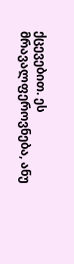ქცევებით. ეს მრავალფეროვნება, ანუ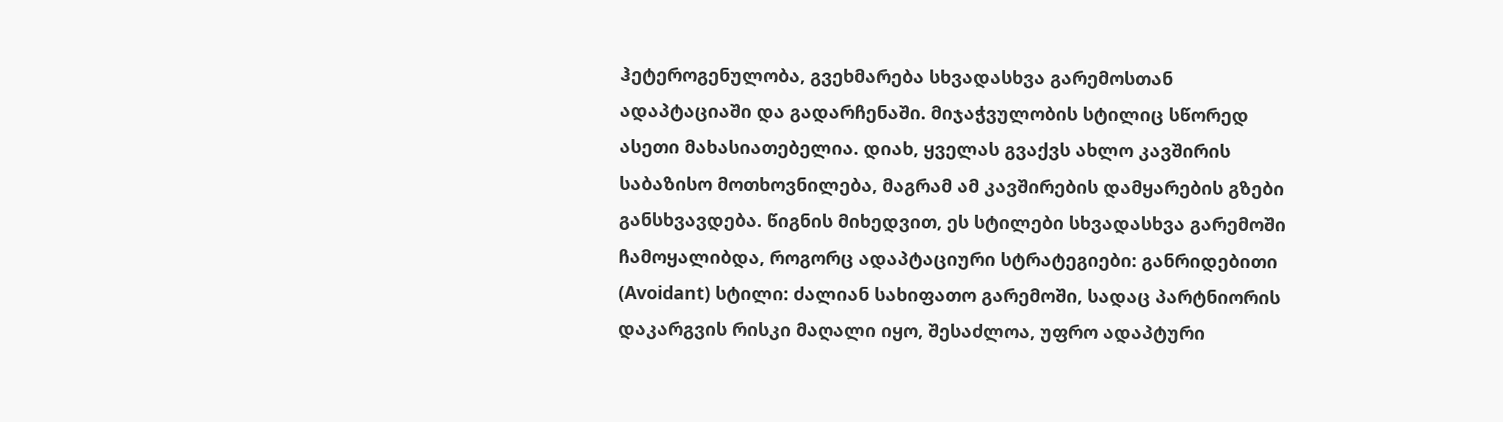ჰეტეროგენულობა, გვეხმარება სხვადასხვა გარემოსთან ადაპტაციაში და გადარჩენაში. მიჯაჭვულობის სტილიც სწორედ ასეთი მახასიათებელია. დიახ, ყველას გვაქვს ახლო კავშირის საბაზისო მოთხოვნილება, მაგრამ ამ კავშირების დამყარების გზები განსხვავდება. წიგნის მიხედვით, ეს სტილები სხვადასხვა გარემოში ჩამოყალიბდა, როგორც ადაპტაციური სტრატეგიები: განრიდებითი (Avoidant) სტილი: ძალიან სახიფათო გარემოში, სადაც პარტნიორის დაკარგვის რისკი მაღალი იყო, შესაძლოა, უფრო ადაპტური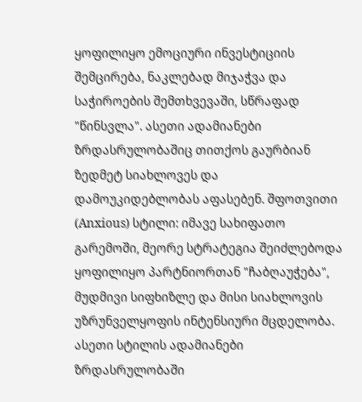ყოფილიყო ემოციური ინვესტიციის შემცირება, ნაკლებად მიჯაჭვა და საჭიროების შემთხვევაში, სწრაფად "წინსვლა". ასეთი ადამიანები ზრდასრულობაშიც თითქოს გაურბიან ზედმეტ სიახლოვეს და დამოუკიდებლობას აფასებენ. შფოთვითი (Anxious) სტილი: იმავე სახიფათო გარემოში, მეორე სტრატეგია შეიძლებოდა ყოფილიყო პარტნიორთან "ჩაბღაუჭება", მუდმივი სიფხიზლე და მისი სიახლოვის უზრუნველყოფის ინტენსიური მცდელობა. ასეთი სტილის ადამიანები ზრდასრულობაში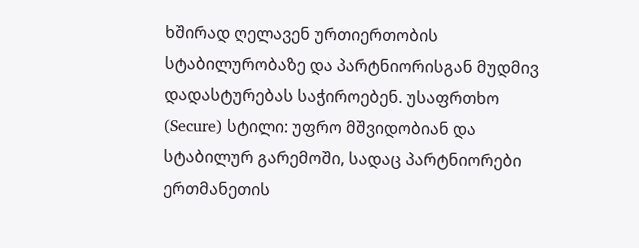ხშირად ღელავენ ურთიერთობის სტაბილურობაზე და პარტნიორისგან მუდმივ დადასტურებას საჭიროებენ. უსაფრთხო (Secure) სტილი: უფრო მშვიდობიან და სტაბილურ გარემოში, სადაც პარტნიორები ერთმანეთის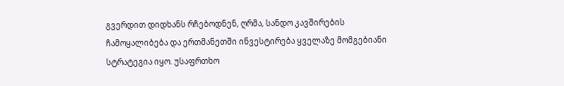გვერდით დიდხანს რჩებოდნენ, ღრმა, სანდო კავშირების ჩამოყალიბება და ერთმანეთში ინვესტირება ყველაზე მომგებიანი სტრატეგია იყო. უსაფრთხო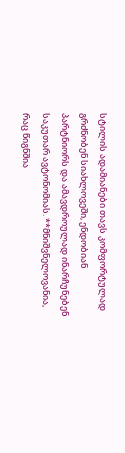სტილის ადამიანები თავს კომფორტულად გრძნობენ სიახლოვეში, ენდობიან პარტნიორს და ამავდროულად ინარჩუნებენ საკუთარ ავტონომიას. **მნიშვნელოვანია, რაც წიგნშია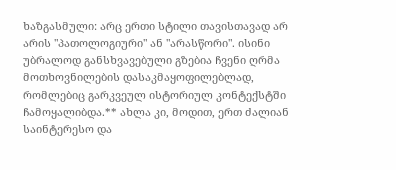ხაზგასმული: არც ერთი სტილი თავისთავად არ არის "პათოლოგიური" ან "არასწორი". ისინი უბრალოდ განსხვავებული გზებია ჩვენი ღრმა მოთხოვნილების დასაკმაყოფილებლად, რომლებიც გარკვეულ ისტორიულ კონტექსტში ჩამოყალიბდა.** ახლა კი, მოდით, ერთ ძალიან საინტერესო და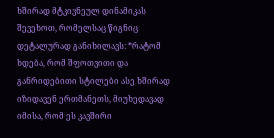ხშირად მტკივნეულ დინამიკას შევეხოთ, რომელსაც წიგნიც დეტალურად განიხილავს: *რატომ ხდება, რომ შფოთვითი და განრიდებითი სტილები ასე ხშირად იზიდავენ ერთმანეთს, მიუხედავად იმისა, რომ ეს კავშირი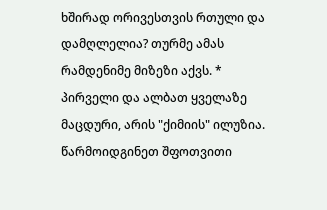ხშირად ორივესთვის რთული და დამღლელია? თურმე ამას რამდენიმე მიზეზი აქვს. * პირველი და ალბათ ყველაზე მაცდური, არის "ქიმიის" ილუზია. წარმოიდგინეთ შფოთვითი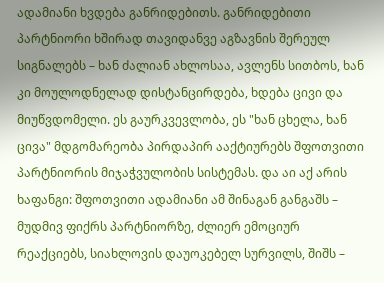ადამიანი ხვდება განრიდებითს. განრიდებითი პარტნიორი ხშირად თავიდანვე აგზავნის შერეულ სიგნალებს – ხან ძალიან ახლოსაა, ავლენს სითბოს, ხან კი მოულოდნელად დისტანცირდება, ხდება ცივი და მიუწვდომელი. ეს გაურკვევლობა, ეს "ხან ცხელა, ხან ცივა" მდგომარეობა პირდაპირ ააქტიურებს შფოთვითი პარტნიორის მიჯაჭვულობის სისტემას. და აი აქ არის ხაფანგი: შფოთვითი ადამიანი ამ შინაგან განგაშს – მუდმივ ფიქრს პარტნიორზე, ძლიერ ემოციურ რეაქციებს, სიახლოვის დაუოკებელ სურვილს, შიშს –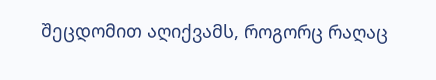შეცდომით აღიქვამს, როგორც რაღაც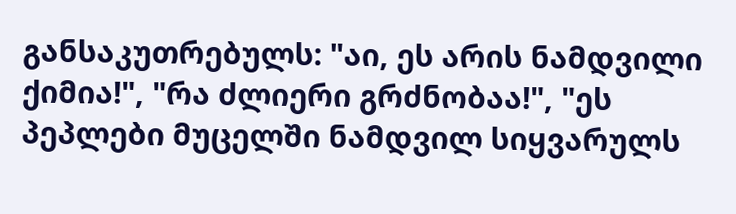განსაკუთრებულს: "აი, ეს არის ნამდვილი ქიმია!", "რა ძლიერი გრძნობაა!", "ეს პეპლები მუცელში ნამდვილ სიყვარულს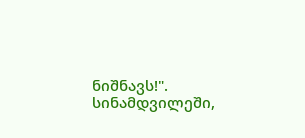ნიშნავს!". სინამდვილეში,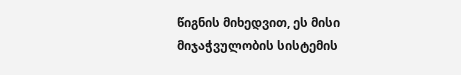წიგნის მიხედვით, ეს მისი მიჯაჭვულობის სისტემის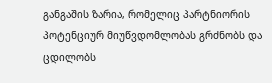განგაშის ზარია, რომელიც პარტნიორის პოტენციურ მიუწვდომლობას გრძნობს და ცდილობს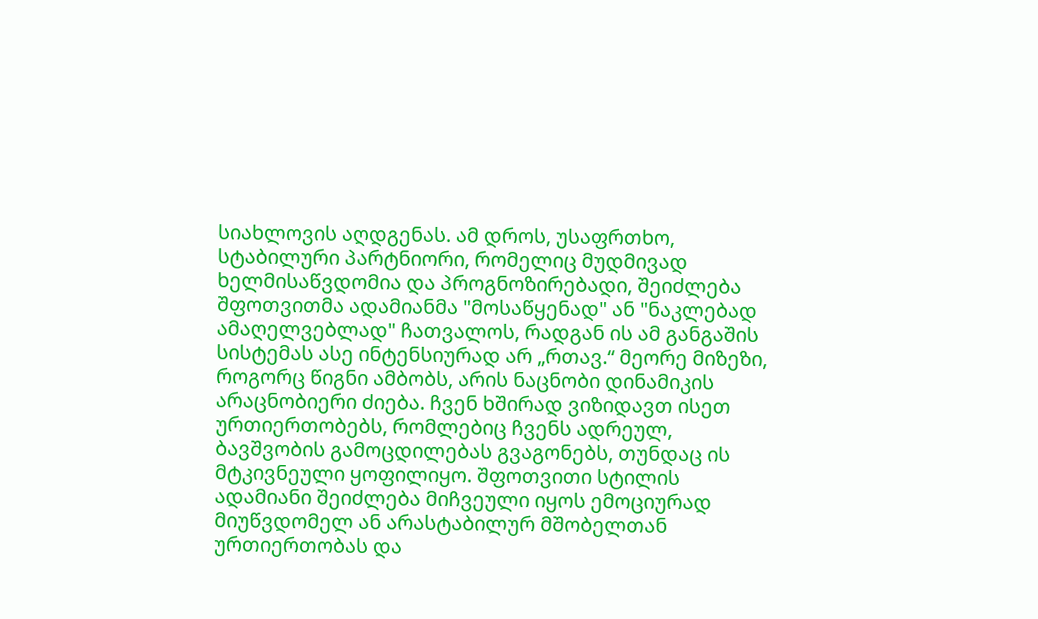სიახლოვის აღდგენას. ამ დროს, უსაფრთხო, სტაბილური პარტნიორი, რომელიც მუდმივად ხელმისაწვდომია და პროგნოზირებადი, შეიძლება შფოთვითმა ადამიანმა "მოსაწყენად" ან "ნაკლებად ამაღელვებლად" ჩათვალოს, რადგან ის ამ განგაშის სისტემას ასე ინტენსიურად არ „რთავ.“ მეორე მიზეზი, როგორც წიგნი ამბობს, არის ნაცნობი დინამიკის არაცნობიერი ძიება. ჩვენ ხშირად ვიზიდავთ ისეთ ურთიერთობებს, რომლებიც ჩვენს ადრეულ, ბავშვობის გამოცდილებას გვაგონებს, თუნდაც ის მტკივნეული ყოფილიყო. შფოთვითი სტილის ადამიანი შეიძლება მიჩვეული იყოს ემოციურად მიუწვდომელ ან არასტაბილურ მშობელთან ურთიერთობას და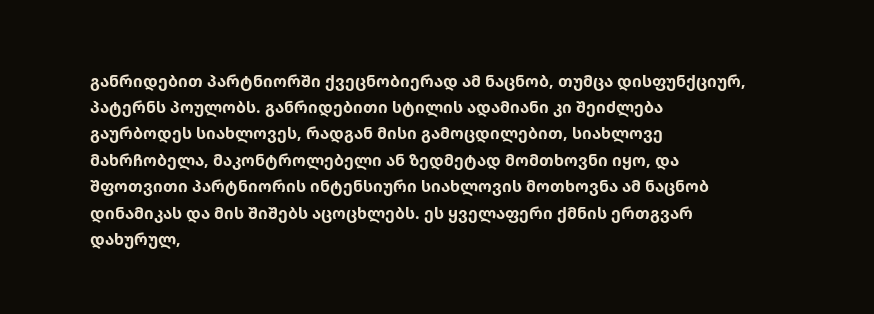განრიდებით პარტნიორში ქვეცნობიერად ამ ნაცნობ, თუმცა დისფუნქციურ, პატერნს პოულობს. განრიდებითი სტილის ადამიანი კი შეიძლება გაურბოდეს სიახლოვეს, რადგან მისი გამოცდილებით, სიახლოვე მახრჩობელა, მაკონტროლებელი ან ზედმეტად მომთხოვნი იყო, და შფოთვითი პარტნიორის ინტენსიური სიახლოვის მოთხოვნა ამ ნაცნობ დინამიკას და მის შიშებს აცოცხლებს. ეს ყველაფერი ქმნის ერთგვარ დახურულ,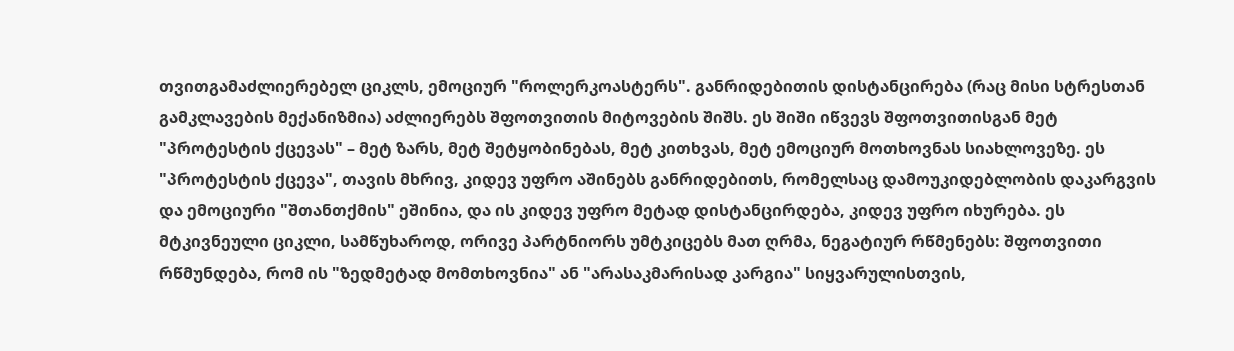თვითგამაძლიერებელ ციკლს, ემოციურ "როლერკოასტერს". განრიდებითის დისტანცირება (რაც მისი სტრესთან გამკლავების მექანიზმია) აძლიერებს შფოთვითის მიტოვების შიშს. ეს შიში იწვევს შფოთვითისგან მეტ "პროტესტის ქცევას" – მეტ ზარს, მეტ შეტყობინებას, მეტ კითხვას, მეტ ემოციურ მოთხოვნას სიახლოვეზე. ეს "პროტესტის ქცევა", თავის მხრივ, კიდევ უფრო აშინებს განრიდებითს, რომელსაც დამოუკიდებლობის დაკარგვის და ემოციური "შთანთქმის" ეშინია, და ის კიდევ უფრო მეტად დისტანცირდება, კიდევ უფრო იხურება. ეს მტკივნეული ციკლი, სამწუხაროდ, ორივე პარტნიორს უმტკიცებს მათ ღრმა, ნეგატიურ რწმენებს: შფოთვითი რწმუნდება, რომ ის "ზედმეტად მომთხოვნია" ან "არასაკმარისად კარგია" სიყვარულისთვის,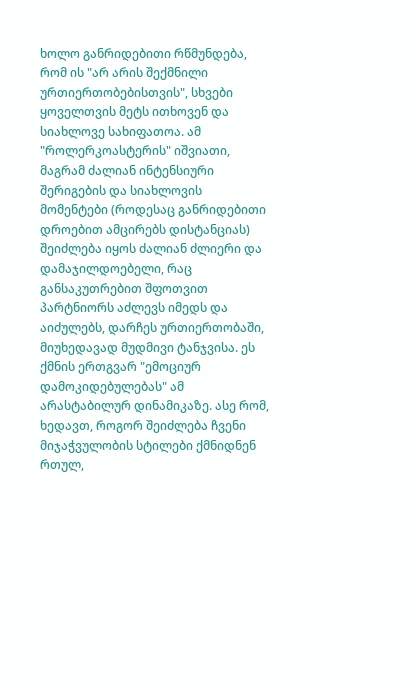ხოლო განრიდებითი რწმუნდება, რომ ის "არ არის შექმნილი ურთიერთობებისთვის", სხვები ყოველთვის მეტს ითხოვენ და სიახლოვე სახიფათოა. ამ "როლერკოასტერის" იშვიათი, მაგრამ ძალიან ინტენსიური შერიგების და სიახლოვის მომენტები (როდესაც განრიდებითი დროებით ამცირებს დისტანციას) შეიძლება იყოს ძალიან ძლიერი და დამაჯილდოებელი, რაც განსაკუთრებით შფოთვით პარტნიორს აძლევს იმედს და აიძულებს, დარჩეს ურთიერთობაში, მიუხედავად მუდმივი ტანჯვისა. ეს ქმნის ერთგვარ "ემოციურ დამოკიდებულებას" ამ არასტაბილურ დინამიკაზე. ასე რომ, ხედავთ, როგორ შეიძლება ჩვენი მიჯაჭვულობის სტილები ქმნიდნენ რთულ,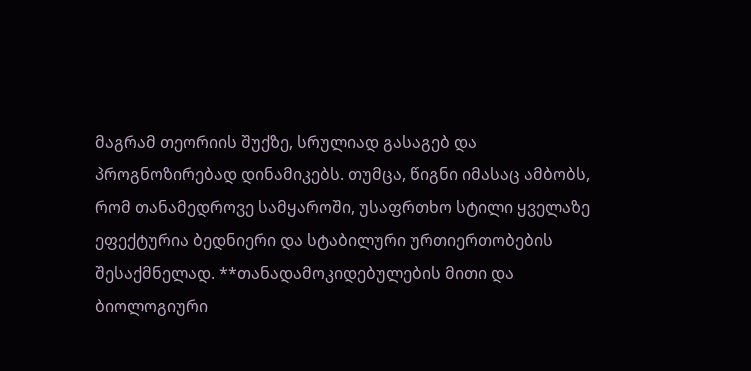მაგრამ თეორიის შუქზე, სრულიად გასაგებ და პროგნოზირებად დინამიკებს. თუმცა, წიგნი იმასაც ამბობს, რომ თანამედროვე სამყაროში, უსაფრთხო სტილი ყველაზე ეფექტურია ბედნიერი და სტაბილური ურთიერთობების შესაქმნელად. **თანადამოკიდებულების მითი და ბიოლოგიური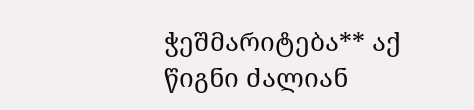ჭეშმარიტება** აქ წიგნი ძალიან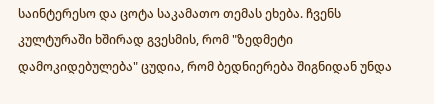საინტერესო და ცოტა საკამათო თემას ეხება. ჩვენს კულტურაში ხშირად გვესმის, რომ "ზედმეტი დამოკიდებულება" ცუდია, რომ ბედნიერება შიგნიდან უნდა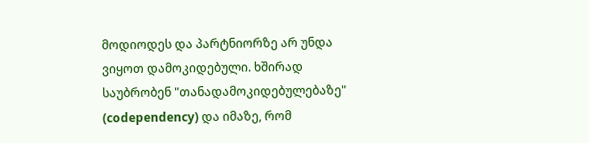მოდიოდეს და პარტნიორზე არ უნდა ვიყოთ დამოკიდებული. ხშირად საუბრობენ "თანადამოკიდებულებაზე" (codependency) და იმაზე, რომ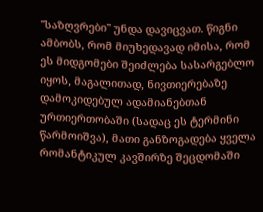"საზღვრები" უნდა დავიცვათ. წიგნი ამბობს, რომ მიუხედავად იმისა, რომ ეს მიდგომები შეიძლება სასარგებლო იყოს, მაგალითად, ნივთიერებაზე დამოკიდებულ ადამიანებთან ურთიერთობაში (სადაც ეს ტერმინი წარმოიშვა), მათი განზოგადება ყველა რომანტიკულ კავშირზე შეცდომაში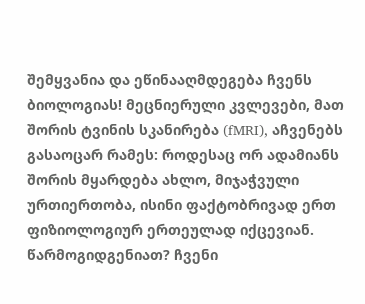შემყვანია და ეწინააღმდეგება ჩვენს ბიოლოგიას! მეცნიერული კვლევები, მათ შორის ტვინის სკანირება (fMRI), აჩვენებს გასაოცარ რამეს: როდესაც ორ ადამიანს შორის მყარდება ახლო, მიჯაჭვული ურთიერთობა, ისინი ფაქტობრივად ერთ ფიზიოლოგიურ ერთეულად იქცევიან. წარმოგიდგენიათ? ჩვენი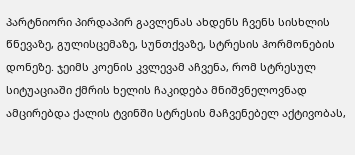პარტნიორი პირდაპირ გავლენას ახდენს ჩვენს სისხლის წნევაზე, გულისცემაზე, სუნთქვაზე, სტრესის ჰორმონების დონეზე. ჯეიმს კოენის კვლევამ აჩვენა, რომ სტრესულ სიტუაციაში ქმრის ხელის ჩაკიდება მნიშვნელოვნად ამცირებდა ქალის ტვინში სტრესის მაჩვენებელ აქტივობას,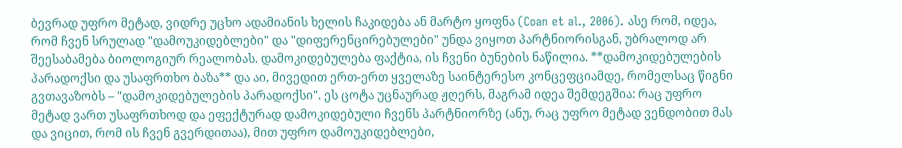ბევრად უფრო მეტად, ვიდრე უცხო ადამიანის ხელის ჩაკიდება ან მარტო ყოფნა (Coan et al., 2006). ასე რომ, იდეა, რომ ჩვენ სრულად "დამოუკიდებლები" და "დიფერენცირებულები" უნდა ვიყოთ პარტნიორისგან, უბრალოდ არ შეესაბამება ბიოლოგიურ რეალობას. დამოკიდებულება ფაქტია, ის ჩვენი ბუნების ნაწილია. **დამოკიდებულების პარადოქსი და უსაფრთხო ბაზა** და აი, მივედით ერთ-ერთ ყველაზე საინტერესო კონცეფციამდე, რომელსაც წიგნი გვთავაზობს – "დამოკიდებულების პარადოქსი". ეს ცოტა უცნაურად ჟღერს, მაგრამ იდეა შემდეგშია: რაც უფრო მეტად ვართ უსაფრთხოდ და ეფექტურად დამოკიდებული ჩვენს პარტნიორზე (ანუ, რაც უფრო მეტად ვენდობით მას და ვიცით, რომ ის ჩვენ გვერდითაა), მით უფრო დამოუკიდებლები,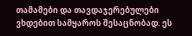თამამები და თავდაჯერებულები ვხდებით სამყაროს შესაცნობად. ეს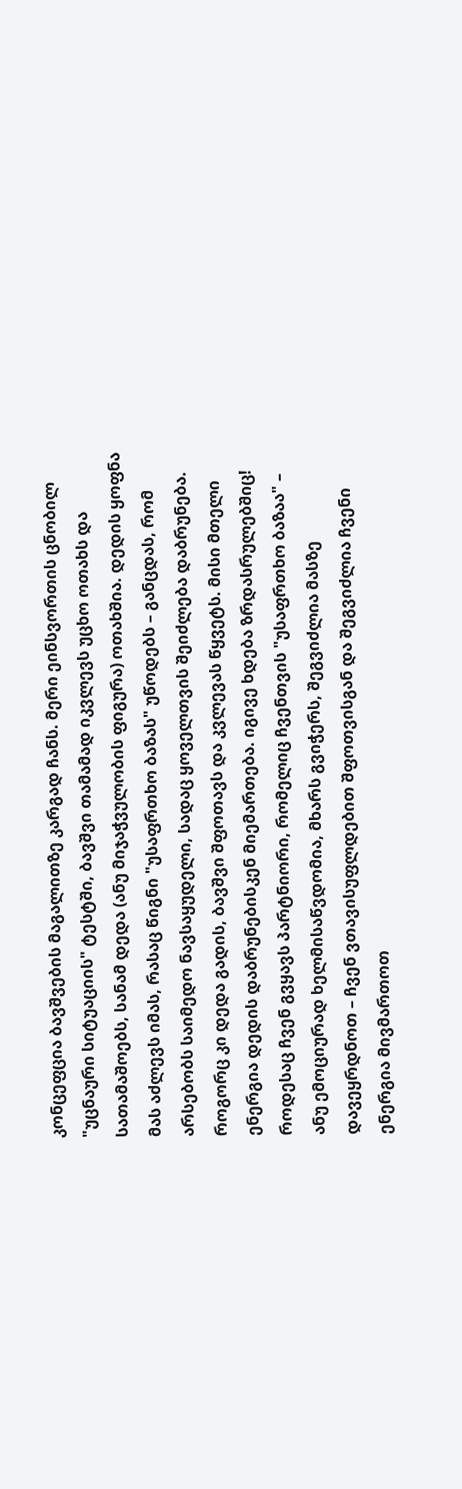კონცეფცია ბავშვების მაგალითზე კარგად ჩანს. მერი ეინსვორთის ცნობილ "უცნაური სიტუაციის" ტესტში, ბავშვი თამამად იკვლევს უცხო ოთახს და სათამაშოებს, სანამ დედა (ანუ მიჯაჭვულობის ფიგურა) ოთახშია. დედის ყოფნა მას აძლევს იმას, რასაც წიგნი "უსაფრთხო ბაზას" უწოდებს – განცდას, რომ არსებობს საიმედო ნავსაყუდელი, სადაც ყოველთვის შეიძლება დაბრუნება. როგორც კი დედა გადის, ბავშვი შფოთავს და კვლევას წყვეტს. მისი მთელი ენერგია დედის დაბრუნებისკენ მიემართება. იგივე ხდება ზრდასრულებშიც! როდესაც ჩვენ გვყავს პარტნიორი, რომელიც ჩვენთვის "უსაფრთხო ბაზაა" – ანუ ემოციურად ხელმისაწვდომია, მხარს გვიჭერს, შეგვიძლია მასზე დავეყრდნოთ – ჩვენ ვთავისუფლდებით შფოთვისგან და შეგვიძლია ჩვენი ენერგია მივმართოთ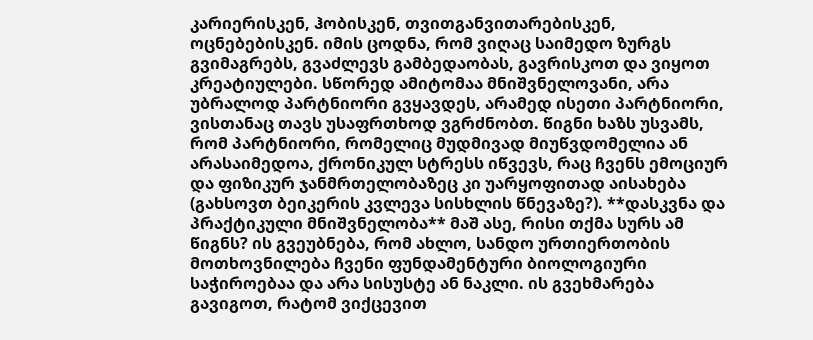კარიერისკენ, ჰობისკენ, თვითგანვითარებისკენ, ოცნებებისკენ. იმის ცოდნა, რომ ვიღაც საიმედო ზურგს გვიმაგრებს, გვაძლევს გამბედაობას, გავრისკოთ და ვიყოთ კრეატიულები. სწორედ ამიტომაა მნიშვნელოვანი, არა უბრალოდ პარტნიორი გვყავდეს, არამედ ისეთი პარტნიორი, ვისთანაც თავს უსაფრთხოდ ვგრძნობთ. წიგნი ხაზს უსვამს, რომ პარტნიორი, რომელიც მუდმივად მიუწვდომელია ან არასაიმედოა, ქრონიკულ სტრესს იწვევს, რაც ჩვენს ემოციურ და ფიზიკურ ჯანმრთელობაზეც კი უარყოფითად აისახება (გახსოვთ ბეიკერის კვლევა სისხლის წნევაზე?). **დასკვნა და პრაქტიკული მნიშვნელობა** მაშ ასე, რისი თქმა სურს ამ წიგნს? ის გვეუბნება, რომ ახლო, სანდო ურთიერთობის მოთხოვნილება ჩვენი ფუნდამენტური ბიოლოგიური საჭიროებაა და არა სისუსტე ან ნაკლი. ის გვეხმარება გავიგოთ, რატომ ვიქცევით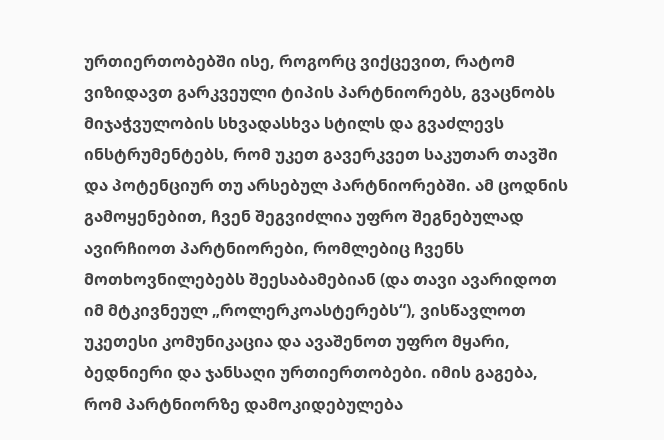ურთიერთობებში ისე, როგორც ვიქცევით, რატომ ვიზიდავთ გარკვეული ტიპის პარტნიორებს, გვაცნობს მიჯაჭვულობის სხვადასხვა სტილს და გვაძლევს ინსტრუმენტებს, რომ უკეთ გავერკვეთ საკუთარ თავში და პოტენციურ თუ არსებულ პარტნიორებში. ამ ცოდნის გამოყენებით, ჩვენ შეგვიძლია უფრო შეგნებულად ავირჩიოთ პარტნიორები, რომლებიც ჩვენს მოთხოვნილებებს შეესაბამებიან (და თავი ავარიდოთ იმ მტკივნეულ „როლერკოასტერებს“), ვისწავლოთ უკეთესი კომუნიკაცია და ავაშენოთ უფრო მყარი, ბედნიერი და ჯანსაღი ურთიერთობები. იმის გაგება, რომ პარტნიორზე დამოკიდებულება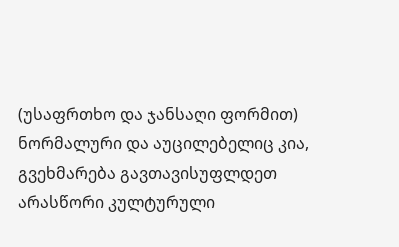(უსაფრთხო და ჯანსაღი ფორმით) ნორმალური და აუცილებელიც კია, გვეხმარება გავთავისუფლდეთ არასწორი კულტურული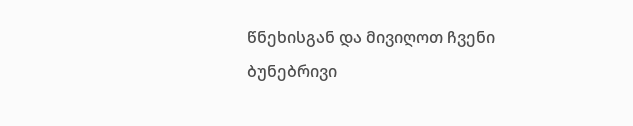წნეხისგან და მივიღოთ ჩვენი ბუნებრივი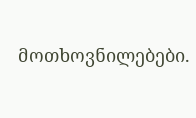მოთხოვნილებები.